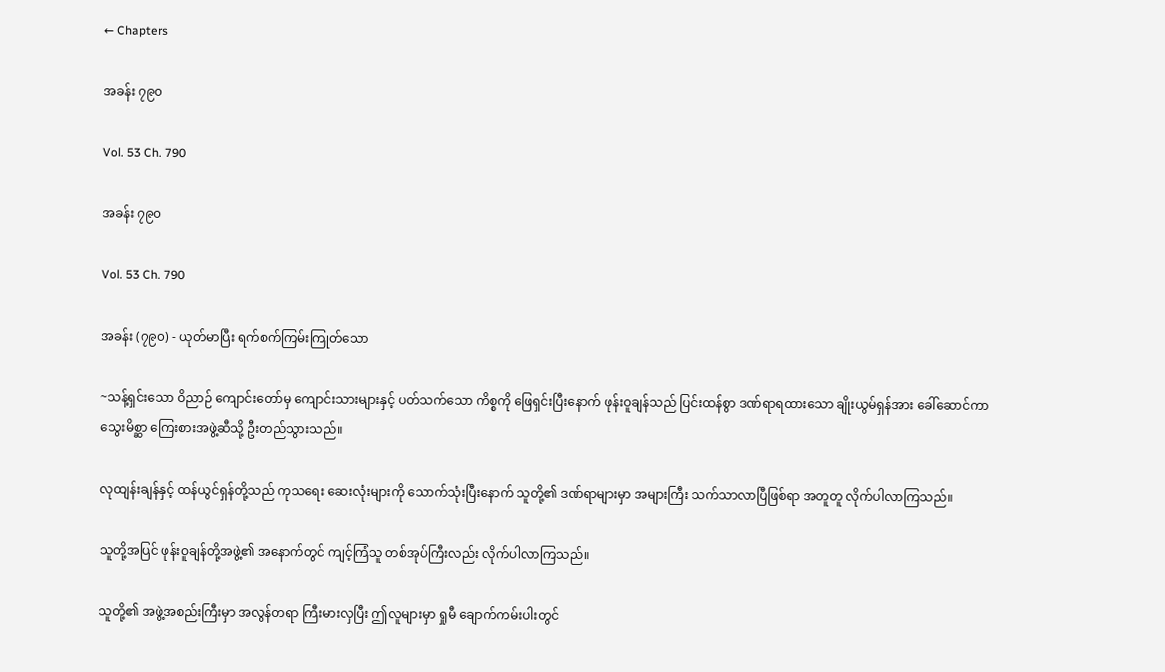← Chapters

အခန်း ၇၉၀

Vol. 53 Ch. 790

အခန်း ၇၉၀

Vol. 53 Ch. 790

အခန်း (၇၉၀) - ယုတ်မာပြီး ရက်စက်ကြမ်းကြုတ်သော

~သန့်ရှင်းသော ဝိညာဉ် ကျောင်းတော်မှ ကျောင်းသားများနှင့် ပတ်သက်သော ကိစ္စကို ဖြေရှင်းပြီးနောက် ဖုန်းဝူချန်သည် ပြင်းထန်စွာ ဒဏ်ရာရထားသော ချိုးယွမ်ရှန်အား ခေါ်ဆောင်ကာ သွေးမိစ္ဆာ ကြေးစားအဖွဲ့ဆီသို့ ဦးတည်သွားသည်။

လုထျန်းချန်နှင့် ထန်ယွင်ရှန်တို့သည် ကုသရေး ဆေးလုံးများကို သောက်သုံးပြီးနောက် သူတို့၏ ဒဏ်ရာများမှာ အများကြီး သက်သာလာပြီဖြစ်ရာ အတူတူ လိုက်ပါလာကြသည်။

သူတို့အပြင် ဖုန်းဝူချန်တို့အဖွဲ့၏ အနောက်တွင် ကျင့်ကြံသူ တစ်အုပ်ကြီးလည်း လိုက်ပါလာကြသည်။

သူတို့၏ အဖွဲ့အစည်းကြီးမှာ အလွန်တရာ ကြီးမားလှပြီး ဤလူများမှာ ရှုမီ ချောက်ကမ်းပါးတွင်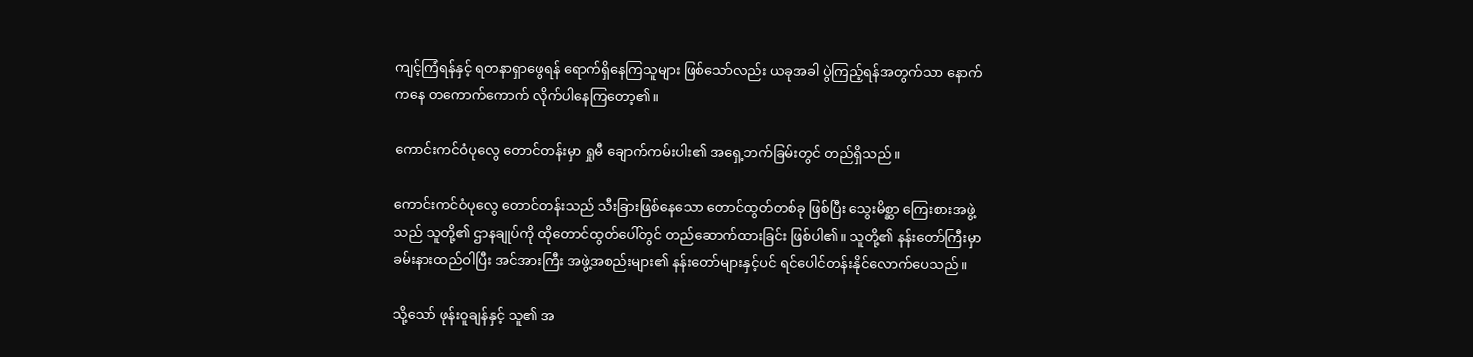ကျင့်ကြံရန်နှင့် ရတနာရှာဖွေရန် ရောက်ရှိနေကြသူများ ဖြစ်သော်လည်း ယခုအခါ ပွဲကြည့်ရန်အတွက်သာ နောက်ကနေ တကောက်ကောက် လိုက်ပါနေကြတော့၏။

ကောင်းကင်ဝံပုလွေ တောင်တန်းမှာ ရှုမီ ချောက်ကမ်းပါး၏ အရှေ့ဘက်ခြမ်းတွင် တည်ရှိသည်။

ကောင်းကင်ဝံပုလွေ တောင်တန်းသည် သီးခြားဖြစ်နေသော တောင်ထွတ်တစ်ခု ဖြစ်ပြီး သွေးမိစ္ဆာ ကြေးစားအဖွဲ့သည် သူတို့၏ ဌာနချုပ်ကို ထိုတောင်ထွတ်ပေါ်တွင် တည်ဆောက်ထားခြင်း ဖြစ်ပါ၏။ သူတို့၏ နန်းတော်ကြီးမှာ ခမ်းနားထည်ဝါပြီး အင်အားကြီး အဖွဲ့အစည်းများ၏ နန်းတော်များနှင့်ပင် ရင်ပေါင်တန်းနိုင်လောက်ပေသည်။

သို့သော် ဖုန်းဝူချန်နှင့် သူ၏ အ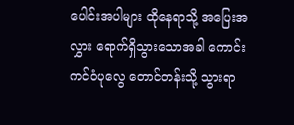ပေါင်းအပါများ ထိုနေရာသို့ အပြေးအလွှား ရောက်ရှိသွားသောအခါ ကောင်းကင်ဝံပုလွေ တောင်တန်းသို့ သွားရာ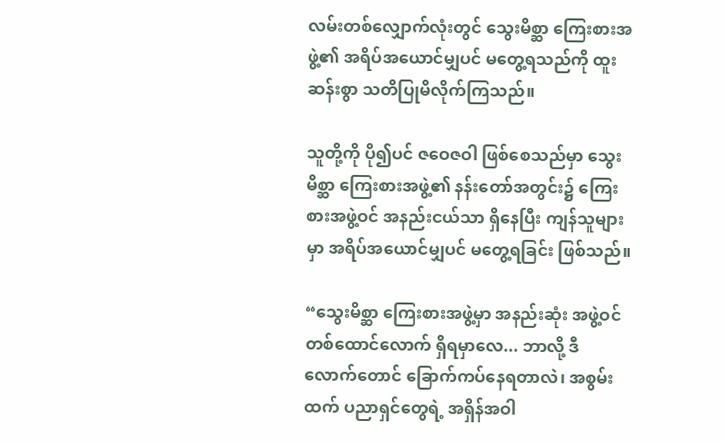လမ်းတစ်လျှောက်လုံးတွင် သွေးမိစ္ဆာ ကြေးစားအဖွဲ့၏ အရိပ်အယောင်မျှပင် မတွေ့ရသည်ကို ထူးဆန်းစွာ သတိပြုမိလိုက်ကြသည်။

သူတို့ကို ပို၍ပင် ဇဝေဇဝါ ဖြစ်စေသည်မှာ သွေးမိစ္ဆာ ကြေးစားအဖွဲ့၏ နန်းတော်အတွင်း၌ ကြေးစားအဖွဲ့ဝင် အနည်းငယ်သာ ရှိနေပြီး ကျန်သူများမှာ အရိပ်အယောင်မျှပင် မတွေ့ရခြင်း ဖြစ်သည်။

“သွေးမိစ္ဆာ ကြေးစားအဖွဲ့မှာ အနည်းဆုံး အဖွဲ့ဝင် တစ်ထောင်လောက် ရှိရမှာလေ... ဘာလို့ ဒီလောက်တောင် ခြောက်ကပ်နေရတာလဲ၊ အစွမ်းထက် ပညာရှင်တွေရဲ့ အရှိန်အဝါ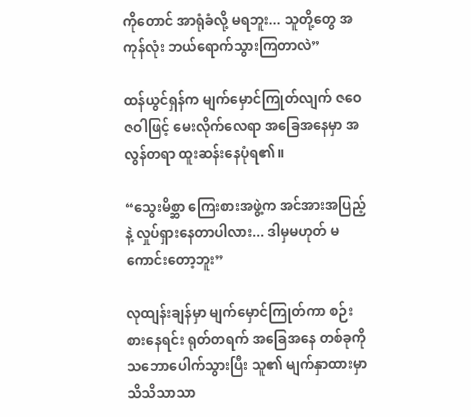ကိုတောင် အာရုံခံလို့ မရဘူး... သူတို့တွေ အကုန်လုံး ဘယ်ရောက်သွားကြတာလဲ”

ထန်ယွင်ရှန်က မျက်မှောင်ကြုတ်လျက် ဇဝေဇဝါဖြင့် မေးလိုက်လေရာ အခြေအနေမှာ အလွန်တရာ ထူးဆန်းနေပုံရ၏။

“သွေးမိစ္ဆာ ကြေးစားအဖွဲ့က အင်အားအပြည့်နဲ့ လှုပ်ရှားနေတာပါလား... ဒါမှမဟုတ် မကောင်းတော့ဘူး”

လုထျန်းချန်မှာ မျက်မှောင်ကြုတ်ကာ စဉ်းစားနေရင်း ရုတ်တရက် အခြေအနေ တစ်ခုကို သဘောပေါက်သွားပြီး သူ၏ မျက်နှာထားမှာ သိသိသာသာ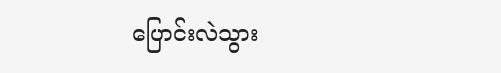ပြောင်းလဲသွား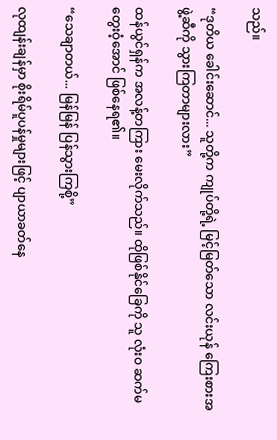သည်။

“ဒုတိယ ခေါင်းဆောင်... သူတို့က ကျုပ်တို့ရဲ့ မြင့်မြတ်သော လင်းယုန် ကြေးစားအဖွဲ့ဆီကို သွားကြတာများလား”

ထန်ယွင်ရှန်က အလန့်တကြား မေးလိုက်သည်။ ထိုဖြစ်နိုင်ခြေကို သူ လုံးဝ ဆက်မတွေးဝံ့အောင် ဖြစ်နေရ၏။

“သေချာတယ်... မြန်မြန် ပြန်သွားကြစို့”

လုထျန်းချန်မှာ စိုးရိမ်ပူပန်မှုများဖြင့် ပျာယာခတ်နေ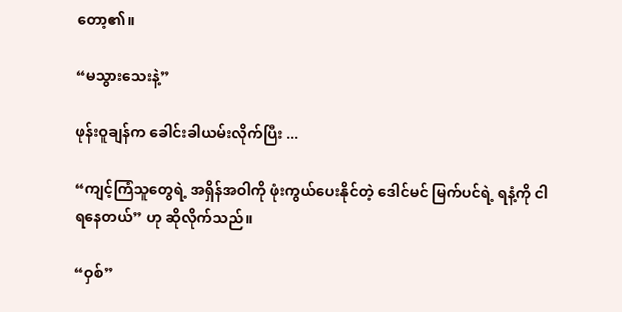တော့၏။

“မသွားသေးနဲ့”

ဖုန်းဝူချန်က ခေါင်းခါယမ်းလိုက်ပြီး ...

“ကျင့်ကြံသူတွေရဲ့ အရှိန်အဝါကို ဖုံးကွယ်ပေးနိုင်တဲ့ ဒေါင်မင် မြက်ပင်ရဲ့ ရနံ့ကို ငါ ရနေတယ်” ဟု ဆိုလိုက်သည်။

“ဝှစ်”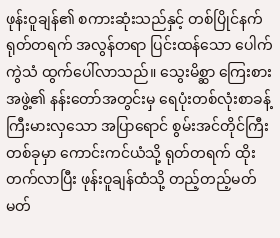ဖုန်းဝူချန်၏ စကားဆုံးသည်နှင့် တစ်ပြိုင်နက် ရုတ်တရက် အလွန်တရာ ပြင်းထန်သော ပေါက်ကွဲသံ ထွက်ပေါ်လာသည်။ သွေးမိစ္ဆာ ကြေးစားအဖွဲ့၏ နန်းတော်အတွင်းမှ ရေပုံးတစ်လုံးစာခန့် ကြီးမားလှသော အပြာရောင် စွမ်းအင်တိုင်ကြီး တစ်ခုမှာ ကောင်းကင်ယံသို့ ရုတ်တရက် ထိုးတက်လာပြီး ဖုန်းဝူချန်ထံသို့ တည့်တည့်မတ်မတ်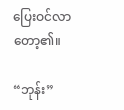ပြေးဝင်လာတော့၏။

“ဘုန်း”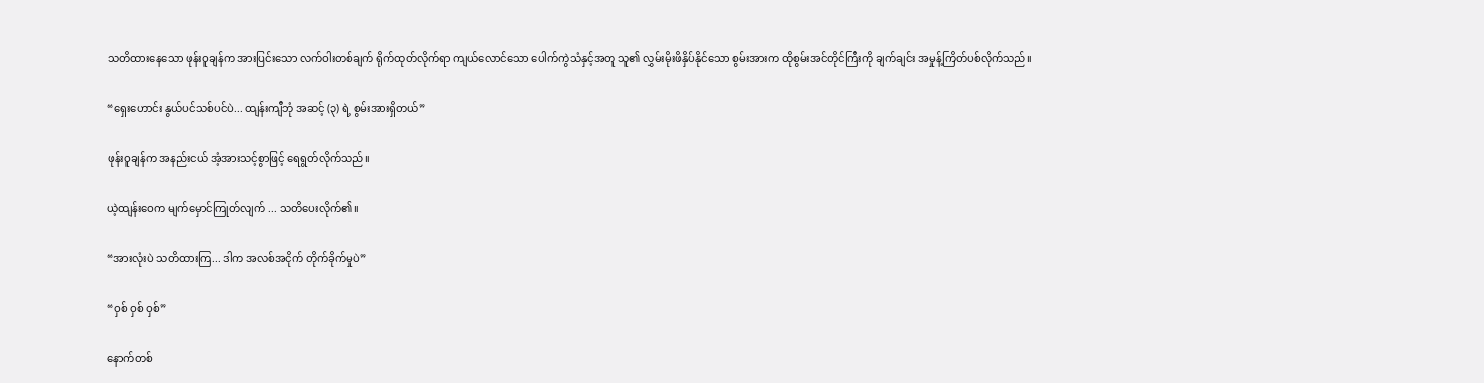သတိထားနေသော ဖုန်းဝူချန်က အားပြင်းသော လက်ဝါးတစ်ချက် ရိုက်ထုတ်လိုက်ရာ ကျယ်လောင်သော ပေါက်ကွဲသံနှင့်အတူ သူ၏ လွှမ်းမိုးဖိနှိပ်နိုင်သော စွမ်းအားက ထိုစွမ်းအင်တိုင်ကြီးကို ချက်ချင်း အမှုန့်ကြိတ်ပစ်လိုက်သည်။

“ရှေးဟောင်း နွယ်ပင်သစ်ပင်ပဲ... ထျန်းကျီဘုံ အဆင့် (၃) ရဲ့ စွမ်းအားရှိတယ်”

ဖုန်းဝူချန်က အနည်းငယ် အံ့အားသင့်စွာဖြင့် ရေရွတ်လိုက်သည်။

ယဲ့ထျန်းဝေက မျက်မှောင်ကြုတ်လျက် ... သတိပေးလိုက်၏။

“အားလုံးပဲ သတိထားကြ... ဒါက အလစ်အငိုက် တိုက်ခိုက်မှုပဲ”

“ဝှစ် ဝှစ် ဝှစ်”

နောက်တစ်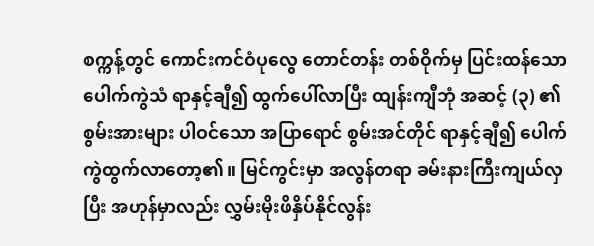စက္ကန့်တွင် ကောင်းကင်ဝံပုလွေ တောင်တန်း တစ်ဝိုက်မှ ပြင်းထန်သော ပေါက်ကွဲသံ ရာနှင့်ချီ၍ ထွက်ပေါ်လာပြီး ထျန်းကျီဘုံ အဆင့် (၃) ၏ စွမ်းအားများ ပါဝင်သော အပြာရောင် စွမ်းအင်တိုင် ရာနှင့်ချီ၍ ပေါက်ကွဲထွက်လာတော့၏။ မြင်ကွင်းမှာ အလွန်တရာ ခမ်းနားကြီးကျယ်လှပြီး အဟုန်မှာလည်း လွှမ်းမိုးဖိနှိပ်နိုင်လွန်း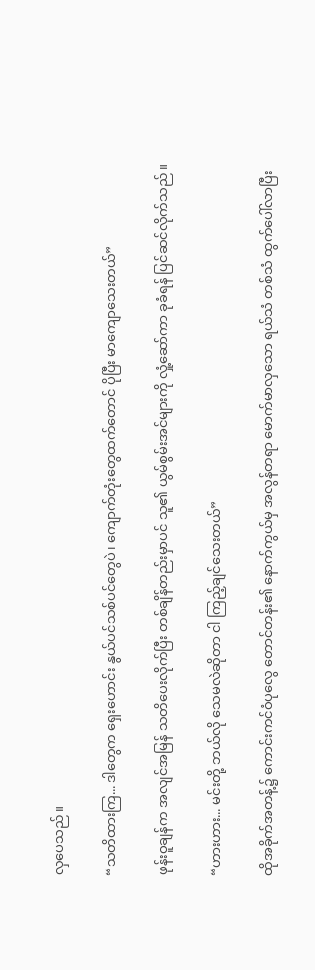လှပေသည်။

“သတိထားကြ... ဒါတွေက ရှေးဟောင်း နွယ်ပင်သစ်ပင်တွေပဲ၊ ကျောက်တုံးတွေထက်တောင် ပိုပြီး မာကျောသေးတယ်”

ဖုန်းဝူချန်က အလျင်အမြန် သတိပေးလိုက်ပြီး တစ်ချိန်တည်းမှာပင် သူ၏ ယွမ်စွမ်းအင်များကို လှုံ့ဆော်ကာ ခုခံရန် ပြင်ဆင်လိုက်သည်။

“ဟားဟား... မင်းတို့ ဘယ်လို သေမလဲဆိုတာ ငါ ကြည့်ချင်သေးတယ်”

ထိုအခိုက်အတန့်၌ ကောင်းကင်ဝံပုလွေ တောင်တန်း၏ နောက်ကွယ်မှ အလွန်တရာ မောက်မာလှသော ရယ်သံ တစ်သံ ထွက်ပေါ်လာပြီး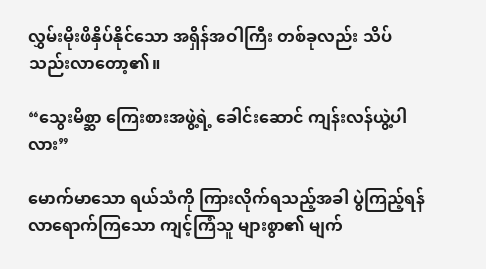လွှမ်းမိုးဖိနှိပ်နိုင်သော အရှိန်အဝါကြီး တစ်ခုလည်း သိပ်သည်းလာတော့၏။

“သွေးမိစ္ဆာ ကြေးစားအဖွဲ့ရဲ့ ခေါင်းဆောင် ကျန်းလန်ယွဲ့ပါလား”

မောက်မာသော ရယ်သံကို ကြားလိုက်ရသည့်အခါ ပွဲကြည့်ရန် လာရောက်ကြသော ကျင့်ကြံသူ များစွာ၏ မျက်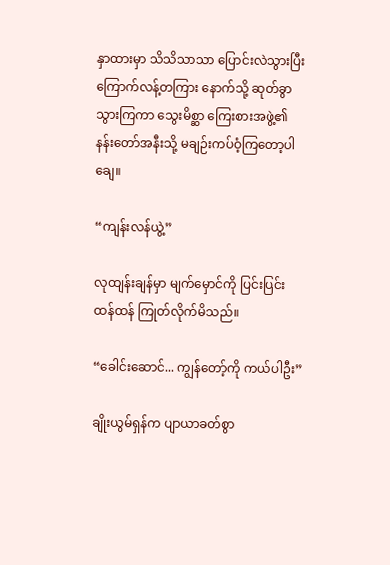နှာထားမှာ သိသိသာသာ ပြောင်းလဲသွားပြီး ကြောက်လန့်တကြား နောက်သို့ ဆုတ်ခွာသွားကြကာ သွေးမိစ္ဆာ ကြေးစားအဖွဲ့၏ နန်းတော်အနီးသို့ မချဉ်းကပ်ဝံ့ကြတော့ပါချေ။

“ကျန်းလန်ယွဲ့”

လုထျန်းချန်မှာ မျက်မှောင်ကို ပြင်းပြင်းထန်ထန် ကြုတ်လိုက်မိသည်။

“ခေါင်းဆောင်... ကျွန်တော့်ကို ကယ်ပါဦး”

ချိုးယွမ်ရှန်က ပျာယာခတ်စွာ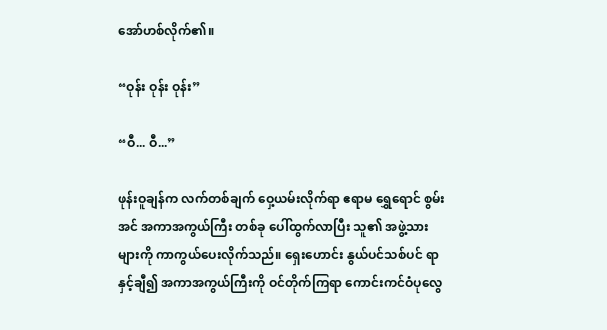အော်ဟစ်လိုက်၏။

“ဝုန်း ဝုန်း ဝုန်း”

“ဝီ... ဝီ...”

ဖုန်းဝူချန်က လက်တစ်ချက် ဝှေ့ယမ်းလိုက်ရာ ဧရာမ ရွှေရောင် စွမ်းအင် အကာအကွယ်ကြီး တစ်ခု ပေါ်ထွက်လာပြီး သူ၏ အဖွဲ့သားများကို ကာကွယ်ပေးလိုက်သည်။ ရှေးဟောင်း နွယ်ပင်သစ်ပင် ရာနှင့်ချီ၍ အကာအကွယ်ကြီးကို ဝင်တိုက်ကြရာ ကောင်းကင်ဝံပုလွေ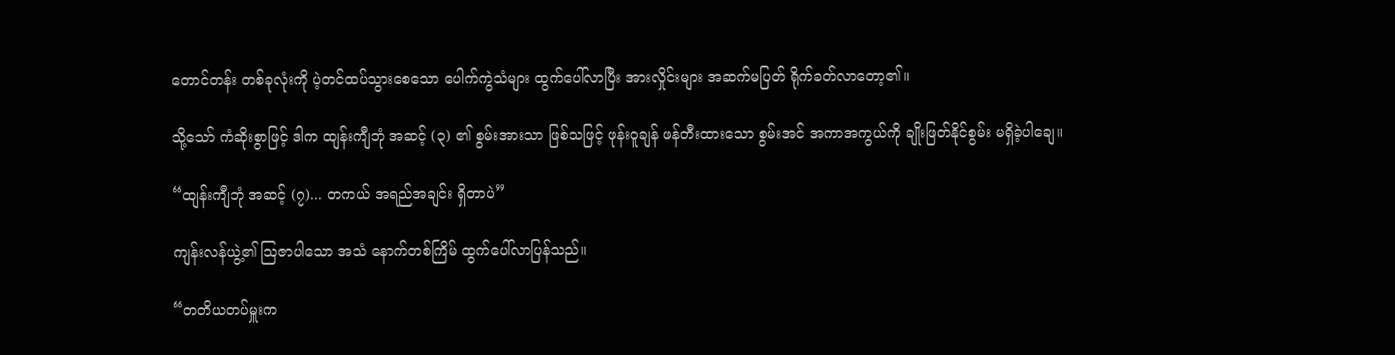တောင်တန်း တစ်ခုလုံးကို ပဲ့တင်ထပ်သွားစေသော ပေါက်ကွဲသံများ ထွက်ပေါ်လာပြီး အားလှိုင်းများ အဆက်မပြတ် ရိုက်ခတ်လာတော့၏။

သို့သော် ကံဆိုးစွာဖြင့် ဒါက ထျန်းကျီဘုံ အဆင့် (၃) ၏ စွမ်းအားသာ ဖြစ်သဖြင့် ဖုန်းဝူချန် ဖန်တီးထားသော စွမ်းအင် အကာအကွယ်ကို ချိုးဖြတ်နိုင်စွမ်း မရှိခဲ့ပါချေ။

“ထျန်းကျီဘုံ အဆင့် (၇)... တကယ် အရည်အချင်း ရှိတာပဲ”

ကျန်းလန်ယွဲ့၏ ဩဇာပါသော အသံ နောက်တစ်ကြိမ် ထွက်ပေါ်လာပြန်သည်။

“တတိယတပ်မှူးက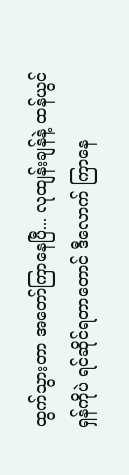ထွက်သွားတာ အတော်ကြာနေပြီ... လုထျန်းချန်နဲ့ ထန်ယွင်ရှန်ကိုပဲ ရင်ဆိုင်ရတာတောင် ဒီလောက် ကြာနေ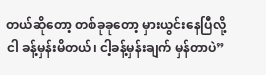တယ်ဆိုတော့ တစ်ခုခုတော့ မှားယွင်းနေပြီလို့ ငါ ခန့်မှန်းမိတယ်၊ ငါ့ခန့်မှန်းချက် မှန်တာပဲ”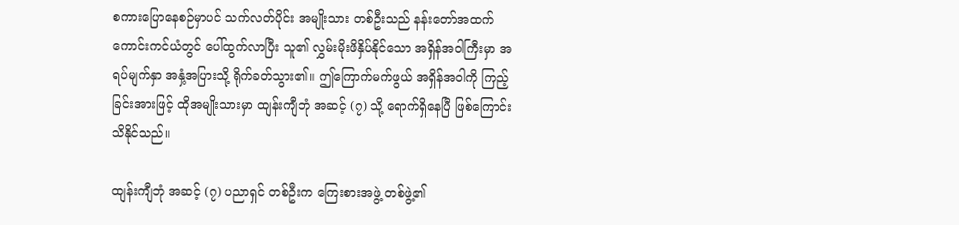စကားပြောနေစဉ်မှာပင် သက်လတ်ပိုင်း အမျိုးသား တစ်ဦးသည် နန်းတော်အထက် ကောင်းကင်ယံတွင် ပေါ်ထွက်လာပြီး သူ၏ လွှမ်းမိုးဖိနှိပ်နိုင်သော အရှိန်အဝါကြီးမှာ အရပ်မျက်နှာ အနှံ့အပြားသို့ ရိုက်ခတ်သွား၏။ ဤကြောက်မက်ဖွယ် အရှိန်အဝါကို ကြည့်ခြင်းအားဖြင့် ထိုအမျိုးသားမှာ ထျန်းကျီဘုံ အဆင့် (၇) သို့ ရောက်ရှိနေပြီ ဖြစ်ကြောင်း သိနိုင်သည်။

ထျန်းကျီဘုံ အဆင့် (၇) ပညာရှင် တစ်ဦးက ကြေးစားအဖွဲ့ တစ်ဖွဲ့၏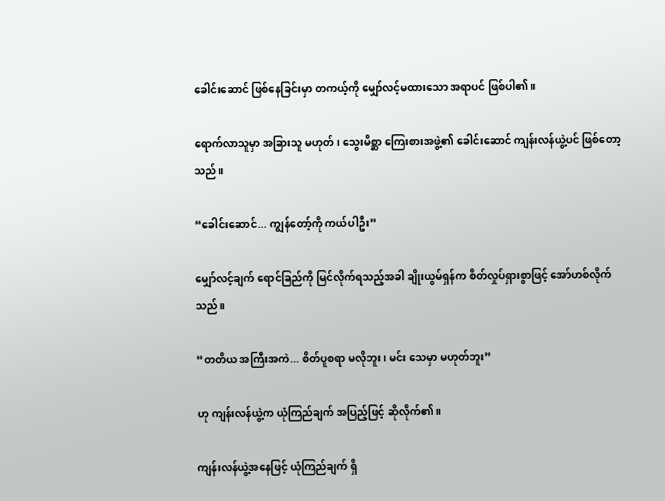ခေါင်းဆောင် ဖြစ်နေခြင်းမှာ တကယ့်ကို မျှော်လင့်မထားသော အရာပင် ဖြစ်ပါ၏။

ရောက်လာသူမှာ အခြားသူ မဟုတ်၊ သွေးမိစ္ဆာ ကြေးစားအဖွဲ့၏ ခေါင်းဆောင် ကျန်းလန်ယွဲ့ပင် ဖြစ်တော့သည်။

“ခေါင်းဆောင်... ကျွန်တော့်ကို ကယ်ပါဦး”

မျှော်လင့်ချက် ရောင်ခြည်ကို မြင်လိုက်ရသည့်အခါ ချိုးယွမ်ရှန်က စိတ်လှုပ်ရှားစွာဖြင့် အော်ဟစ်လိုက်သည်။

“တတိယ အကြီးအကဲ... စိတ်ပူစရာ မလိုဘူး၊ မင်း သေမှာ မဟုတ်ဘူး”

ဟု ကျန်းလန်ယွဲ့က ယုံကြည်ချက် အပြည့်ဖြင့် ဆိုလိုက်၏။

ကျန်းလန်ယွဲ့အနေဖြင့် ယုံကြည်ချက် ရှိ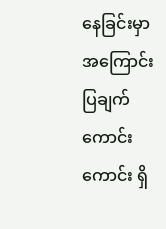နေခြင်းမှာ အကြောင်းပြချက် ကောင်းကောင်း ရှိ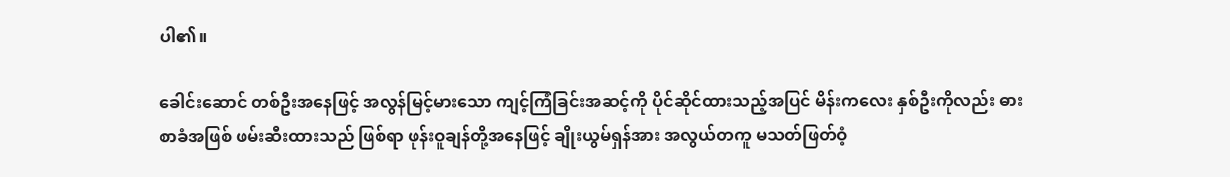ပါ၏။

ခေါင်းဆောင် တစ်ဦးအနေဖြင့် အလွန်မြင့်မားသော ကျင့်ကြံခြင်းအဆင့်ကို ပိုင်ဆိုင်ထားသည့်အပြင် မိန်းကလေး နှစ်ဦးကိုလည်း ဓားစာခံအဖြစ် ဖမ်းဆီးထားသည် ဖြစ်ရာ ဖုန်းဝူချန်တို့အနေဖြင့် ချိုးယွမ်ရှန်အား အလွယ်တကူ မသတ်ဖြတ်ဝံ့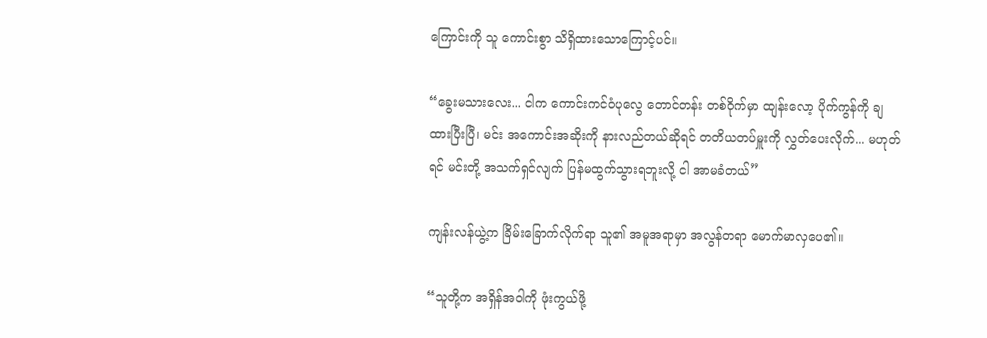ကြောင်းကို သူ ကောင်းစွာ သိရှိထားသောကြောင့်ပင်။

“ခွေးမသားလေး... ငါက ကောင်းကင်ဝံပုလွေ တောင်တန်း တစ်ဝိုက်မှာ ထျန်းလော့ ပိုက်ကွန်ကို ချထားပြီးပြီ၊ မင်း အကောင်းအဆိုးကို နားလည်တယ်ဆိုရင် တတိယတပ်မှူးကို လွှတ်ပေးလိုက်... မဟုတ်ရင် မင်းတို့ အသက်ရှင်လျက် ပြန်မထွက်သွားရဘူးလို့ ငါ အာမခံတယ်”

ကျန်းလန်ယွဲ့က ခြိမ်းခြောက်လိုက်ရာ သူ၏ အမူအရာမှာ အလွန်တရာ မောက်မာလှပေ၏။

“သူတို့က အရှိန်အဝါကို ဖုံးကွယ်ဖို့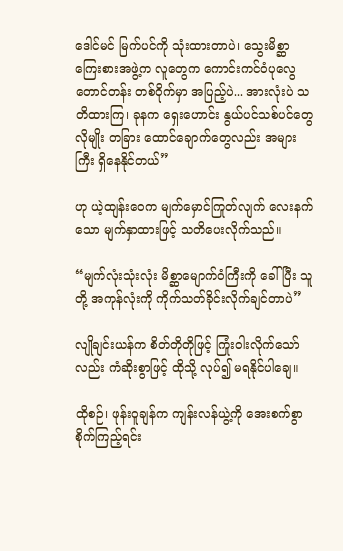ဒေါင်မင် မြက်ပင်ကို သုံးထားတာပဲ၊ သွေးမိစ္ဆာ ကြေးစားအဖွဲ့က လူတွေက ကောင်းကင်ဝံပုလွေ တောင်တန်း တစ်ဝိုက်မှာ အပြည့်ပဲ... အားလုံးပဲ သတိထားကြ၊ ခုနက ရှေးဟောင်း နွယ်ပင်သစ်ပင်တွေလိုမျိုး တခြား ထောင်ချောက်တွေလည်း အများကြီး ရှိနေနိုင်တယ်”

ဟု ယဲ့ထျန်းဝေက မျက်မှောင်ကြုတ်လျက် လေးနက်သော မျက်နှာထားဖြင့် သတိပေးလိုက်သည်။

“မျက်လုံးသုံးလုံး မိစ္ဆာမျောက်ဝံကြီးကို ခေါ်ပြီး သူတို့ အကုန်လုံးကို ကိုက်သတ်ခိုင်းလိုက်ချင်တာပဲ”

လျိုချင်းယန်က စိတ်တိုတိုဖြင့် ကြုံးဝါးလိုက်သော်လည်း ကံဆိုးစွာဖြင့် ထိုသို့ လုပ်၍ မရနိုင်ပါချေ။

ထိုစဉ်၊ ဖုန်းဝူချန်က ကျန်းလန်ယွဲ့ကို အေးစက်စွာ စိုက်ကြည့်ရင်း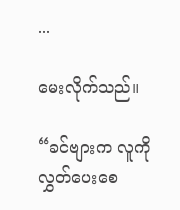...

မေးလိုက်သည်။

“ခင်ဗျားက လူကို လွှတ်ပေးစေ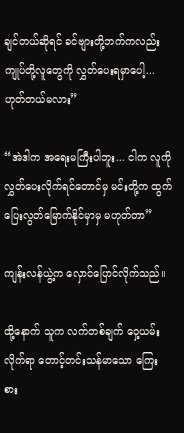ချင်တယ်ဆိုရင် ခင်ဗျားတို့ဘက်ကလည်း ကျုပ်တို့လူတွေကို လွှတ်ပေးရမှာပေါ့... ဟုတ်တယ်မလား”

“အဲဒါက အရေးမကြီးပါဘူး... ငါက လူကို လွှတ်ပေးလိုက်ရင်တောင်မှ မင်းတို့က ထွက်ပြေးလွတ်မြောက်နိုင်မှာမှ မဟုတ်တာ”

ကျန်းလန်ယွဲ့က လှောင်ပြောင်လိုက်သည်။

ထို့နောက် သူက လက်တစ်ချက် ဝှေ့ယမ်းလိုက်ရာ တောင့်တင်းသန်မာသော ကြေးစား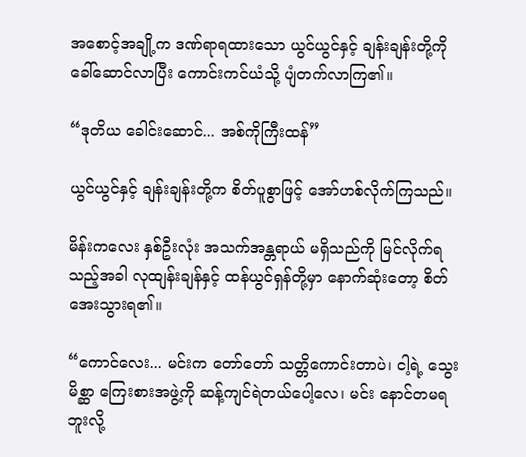အစောင့်အချို့က ဒဏ်ရာရထားသော ယွင်ယွင်နှင့် ချန်းချန်းတို့ကို ခေါ်ဆောင်လာပြီး ကောင်းကင်ယံသို့ ပျံတက်လာကြ၏။

“ဒုတိယ ခေါင်းဆောင်... အစ်ကိုကြီးထန်”

ယွင်ယွင်နှင့် ချန်းချန်းတို့က စိတ်ပူစွာဖြင့် အော်ဟစ်လိုက်ကြသည်။

မိန်းကလေး နှစ်ဦးလုံး အသက်အန္တရာယ် မရှိသည်ကို မြင်လိုက်ရသည့်အခါ လုထျန်းချန်နှင့် ထန်ယွင်ရှန်တို့မှာ နောက်ဆုံးတော့ စိတ်အေးသွားရ၏။

“ကောင်လေး... မင်းက တော်တော် သတ္တိကောင်းတာပဲ၊ ငါ့ရဲ့ သွေးမိစ္ဆာ ကြေးစားအဖွဲ့ကို ဆန့်ကျင်ရဲတယ်ပေါ့လေ၊ မင်း နောင်တမရဘူးလို့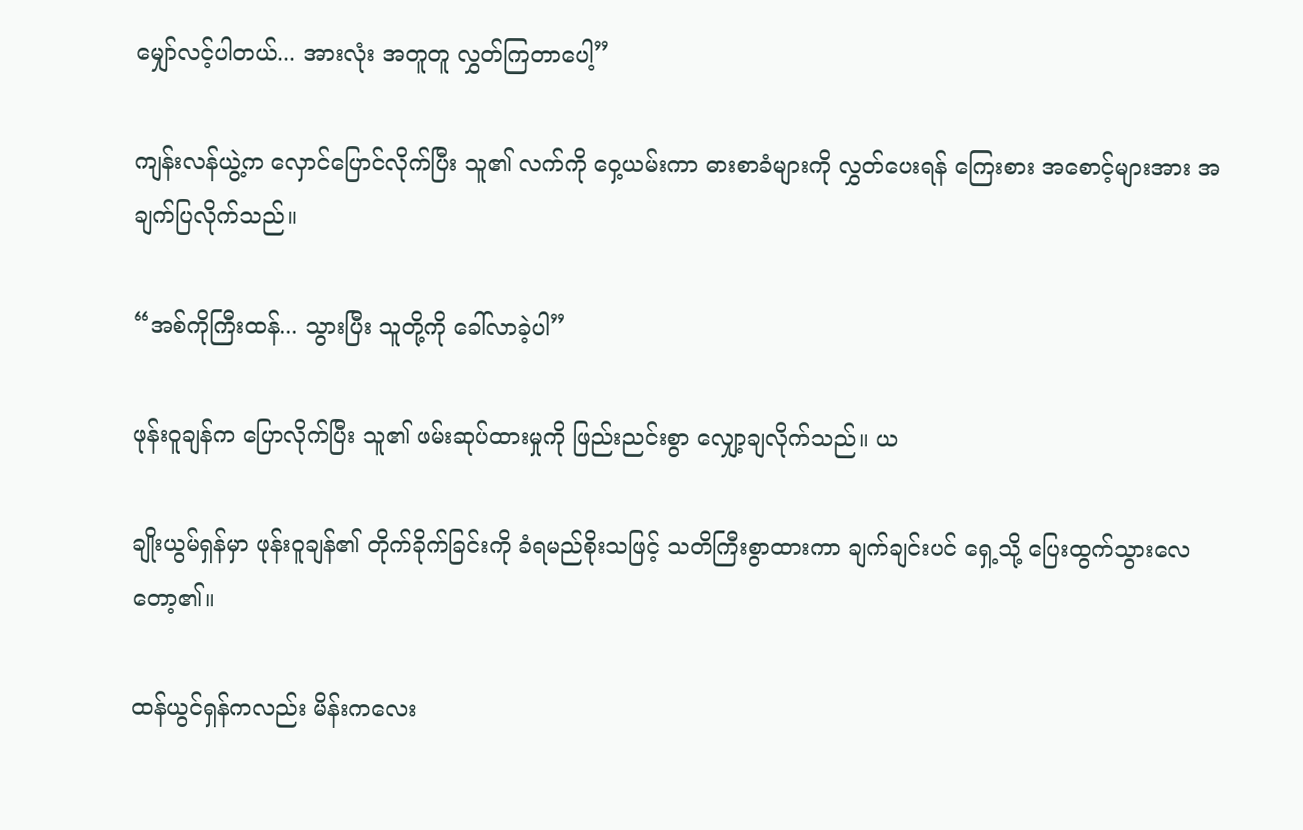မျှော်လင့်ပါတယ်... အားလုံး အတူတူ လွှတ်ကြတာပေါ့”

ကျန်းလန်ယွဲ့က လှောင်ပြောင်လိုက်ပြီး သူ၏ လက်ကို ဝှေ့ယမ်းကာ ဓားစာခံများကို လွှတ်ပေးရန် ကြေးစား အစောင့်များအား အချက်ပြလိုက်သည်။

“အစ်ကိုကြီးထန်... သွားပြီး သူတို့ကို ခေါ်လာခဲ့ပါ”

ဖုန်းဝူချန်က ပြောလိုက်ပြီး သူ၏ ဖမ်းဆုပ်ထားမှုကို ဖြည်းညင်းစွာ လျှော့ချလိုက်သည်။ ယ

ချိုးယွမ်ရှန်မှာ ဖုန်းဝူချန်၏ တိုက်ခိုက်ခြင်းကို ခံရမည်စိုးသဖြင့် သတိကြီးစွာထားကာ ချက်ချင်းပင် ရှေ့သို့ ပြေးထွက်သွားလေတော့၏။

ထန်ယွင်ရှန်ကလည်း မိန်းကလေး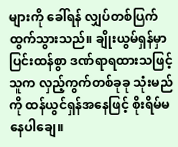များကို ခေါ်ရန် လျှပ်တစ်ပြက် ထွက်သွားသည်။ ချိုးယွမ်ရှန်မှာ ပြင်းထန်စွာ ဒဏ်ရာရထားသဖြင့် သူက လှည့်ကွက်တစ်ခုခု သုံးမည်ကို ထန်ယွင်ရှန်အနေဖြင့် စိုးရိမ်မနေပါချေ။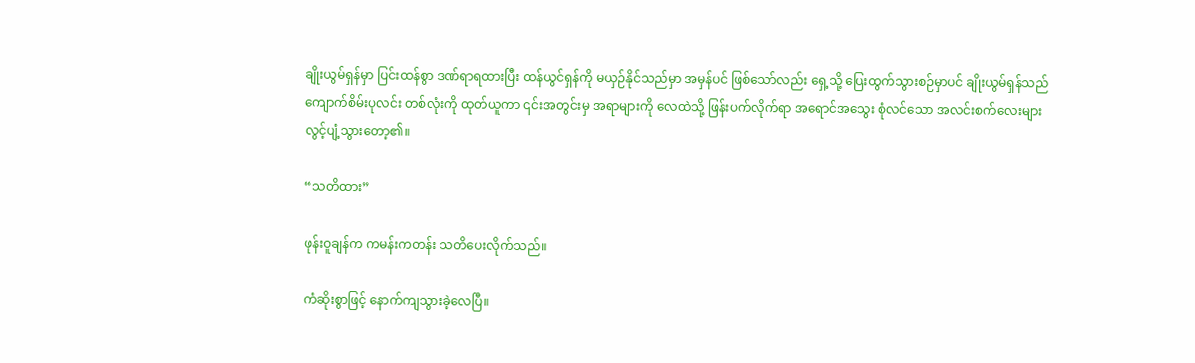ချိုးယွမ်ရှန်မှာ ပြင်းထန်စွာ ဒဏ်ရာရထားပြီး ထန်ယွင်ရှန်ကို မယှဉ်နိုင်သည်မှာ အမှန်ပင် ဖြစ်သော်လည်း ရှေ့သို့ ပြေးထွက်သွားစဉ်မှာပင် ချိုးယွမ်ရှန်သည် ကျောက်စိမ်းပုလင်း တစ်လုံးကို ထုတ်ယူကာ ၎င်းအတွင်းမှ အရာများကို လေထဲသို့ ဖြန်းပက်လိုက်ရာ အရောင်အသွေး စုံလင်သော အလင်းစက်လေးများ လွင့်ပျံ့သွားတော့၏။

“သတိထား”

ဖုန်းဝူချန်က ကမန်းကတန်း သတိပေးလိုက်သည်။

ကံဆိုးစွာဖြင့် နောက်ကျသွားခဲ့လေပြီ။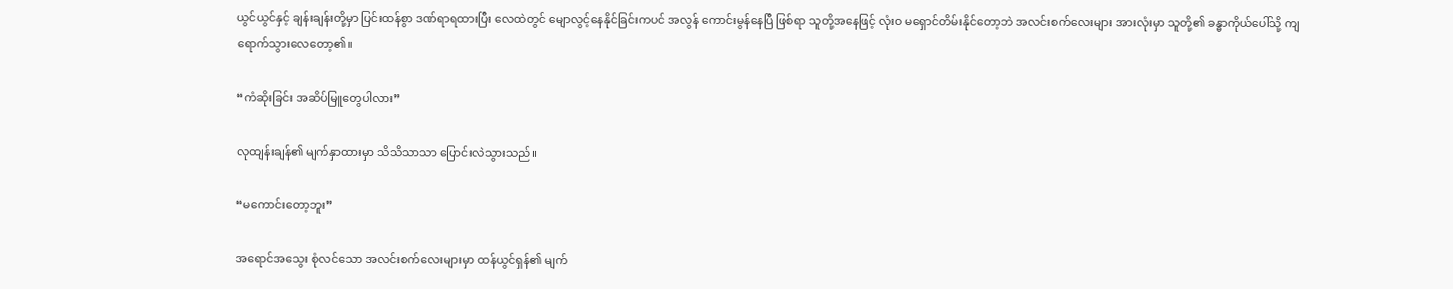ယွင်ယွင်နှင့် ချန်းချန်းတို့မှာ ပြင်းထန်စွာ ဒဏ်ရာရထားပြီး လေထဲတွင် မျောလွင့်နေနိုင်ခြင်းကပင် အလွန် ကောင်းမွန်နေပြီ ဖြစ်ရာ သူတို့အနေဖြင့် လုံးဝ မရှောင်တိမ်းနိုင်တော့ဘဲ အလင်းစက်လေးများ အားလုံးမှာ သူတို့၏ ခန္ဓာကိုယ်ပေါ်သို့ ကျရောက်သွားလေတော့၏။

“ကံဆိုးခြင်း အဆိပ်မြူတွေပါလား”

လုထျန်းချန်၏ မျက်နှာထားမှာ သိသိသာသာ ပြောင်းလဲသွားသည်။

“မကောင်းတော့ဘူး”

အရောင်အသွေး စုံလင်သော အလင်းစက်လေးများမှာ ထန်ယွင်ရှန်၏ မျက်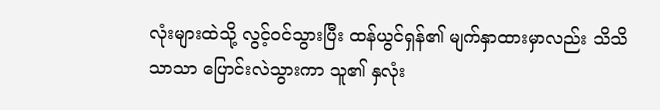လုံးများထဲသို့ လွင့်ဝင်သွားပြီး ထန်ယွင်ရှန်၏ မျက်နှာထားမှာလည်း သိသိသာသာ ပြောင်းလဲသွားကာ သူ၏ နှလုံး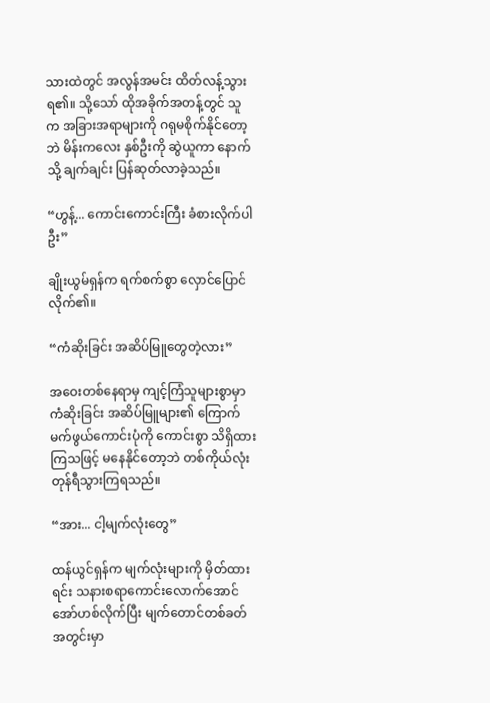သားထဲတွင် အလွန်အမင်း ထိတ်လန့်သွားရ၏။ သို့သော် ထိုအခိုက်အတန့်တွင် သူက အခြားအရာများကို ဂရုမစိုက်နိုင်တော့ဘဲ မိန်းကလေး နှစ်ဦးကို ဆွဲယူကာ နောက်သို့ ချက်ချင်း ပြန်ဆုတ်လာခဲ့သည်။

“ဟွန့်... ကောင်းကောင်းကြီး ခံစားလိုက်ပါဦး”

ချိုးယွမ်ရှန်က ရက်စက်စွာ လှောင်ပြောင်လိုက်၏။

“ကံဆိုးခြင်း အဆိပ်မြူတွေတဲ့လား”

အဝေးတစ်နေရာမှ ကျင့်ကြံသူများစွာမှာ ကံဆိုးခြင်း အဆိပ်မြူများ၏ ကြောက်မက်ဖွယ်ကောင်းပုံကို ကောင်းစွာ သိရှိထားကြသဖြင့် မနေနိုင်တော့ဘဲ တစ်ကိုယ်လုံး တုန်ရီသွားကြရသည်။

“အား... ငါ့မျက်လုံးတွေ”

ထန်ယွင်ရှန်က မျက်လုံးများကို မှိတ်ထားရင်း သနားစရာကောင်းလောက်အောင် အော်ဟစ်လိုက်ပြီး မျက်တောင်တစ်ခတ်အတွင်းမှာ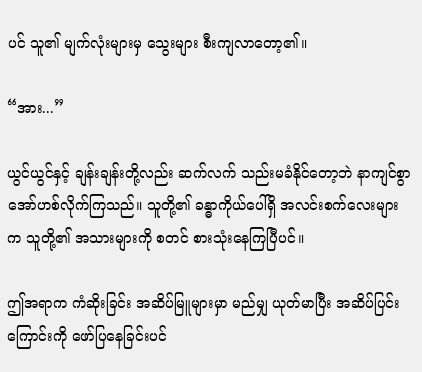ပင် သူ၏ မျက်လုံးများမှ သွေးများ စီးကျလာတော့၏။

“အား...”

ယွင်ယွင်နှင့် ချန်းချန်းတို့လည်း ဆက်လက် သည်းမခံနိုင်တော့ဘဲ နာကျင်စွာ အော်ဟစ်လိုက်ကြသည်။ သူတို့၏ ခန္ဓာကိုယ်ပေါ်ရှိ အလင်းစက်လေးများက သူတို့၏ အသားများကို စတင် စားသုံးနေကြပြီပင်။

ဤအရာက ကံဆိုးခြင်း အဆိပ်မြူများမှာ မည်မျှ ယုတ်မာပြီး အဆိပ်ပြင်းကြောင်းကို ဖော်ပြနေခြင်းပင်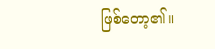ဖြစ်တော့၏။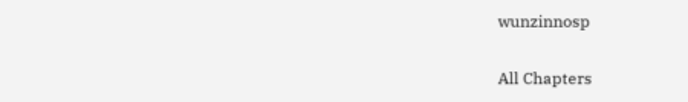wunzinnosp

All Chapters